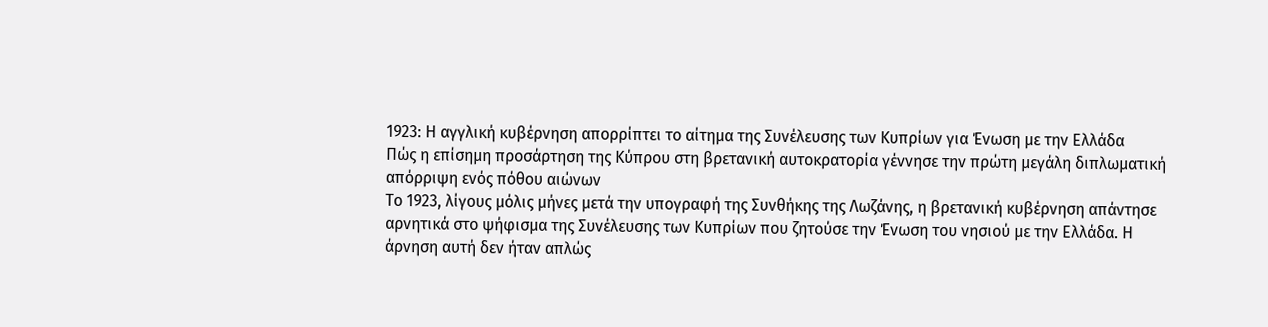1923: Η αγγλική κυβέρνηση απορρίπτει το αίτημα της Συνέλευσης των Κυπρίων για Ένωση με την Ελλάδα
Πώς η επίσημη προσάρτηση της Κύπρου στη βρετανική αυτοκρατορία γέννησε την πρώτη μεγάλη διπλωματική απόρριψη ενός πόθου αιώνων
Το 1923, λίγους μόλις μήνες μετά την υπογραφή της Συνθήκης της Λωζάνης, η βρετανική κυβέρνηση απάντησε αρνητικά στο ψήφισμα της Συνέλευσης των Κυπρίων που ζητούσε την Ένωση του νησιού με την Ελλάδα. Η άρνηση αυτή δεν ήταν απλώς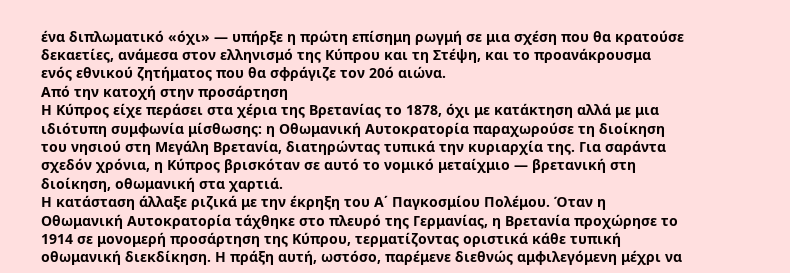ένα διπλωματικό «όχι» — υπήρξε η πρώτη επίσημη ρωγμή σε μια σχέση που θα κρατούσε δεκαετίες, ανάμεσα στον ελληνισμό της Κύπρου και τη Στέψη, και το προανάκρουσμα ενός εθνικού ζητήματος που θα σφράγιζε τον 20ό αιώνα.
Από την κατοχή στην προσάρτηση
Η Κύπρος είχε περάσει στα χέρια της Βρετανίας το 1878, όχι με κατάκτηση αλλά με μια ιδιότυπη συμφωνία μίσθωσης: η Οθωμανική Αυτοκρατορία παραχωρούσε τη διοίκηση του νησιού στη Μεγάλη Βρετανία, διατηρώντας τυπικά την κυριαρχία της. Για σαράντα σχεδόν χρόνια, η Κύπρος βρισκόταν σε αυτό το νομικό μεταίχμιο — βρετανική στη διοίκηση, οθωμανική στα χαρτιά.
Η κατάσταση άλλαξε ριζικά με την έκρηξη του Α΄ Παγκοσμίου Πολέμου. Όταν η Οθωμανική Αυτοκρατορία τάχθηκε στο πλευρό της Γερμανίας, η Βρετανία προχώρησε το 1914 σε μονομερή προσάρτηση της Κύπρου, τερματίζοντας οριστικά κάθε τυπική οθωμανική διεκδίκηση. Η πράξη αυτή, ωστόσο, παρέμενε διεθνώς αμφιλεγόμενη μέχρι να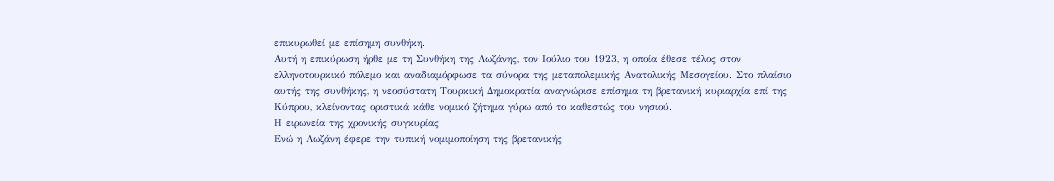επικυρωθεί με επίσημη συνθήκη.
Αυτή η επικύρωση ήρθε με τη Συνθήκη της Λωζάνης, τον Ιούλιο του 1923, η οποία έθεσε τέλος στον ελληνοτουρκικό πόλεμο και αναδιαμόρφωσε τα σύνορα της μεταπολεμικής Ανατολικής Μεσογείου. Στο πλαίσιο αυτής της συνθήκης, η νεοσύστατη Τουρκική Δημοκρατία αναγνώρισε επίσημα τη βρετανική κυριαρχία επί της Κύπρου, κλείνοντας οριστικά κάθε νομικό ζήτημα γύρω από το καθεστώς του νησιού.
Η ειρωνεία της χρονικής συγκυρίας
Ενώ η Λωζάνη έφερε την τυπική νομιμοποίηση της βρετανικής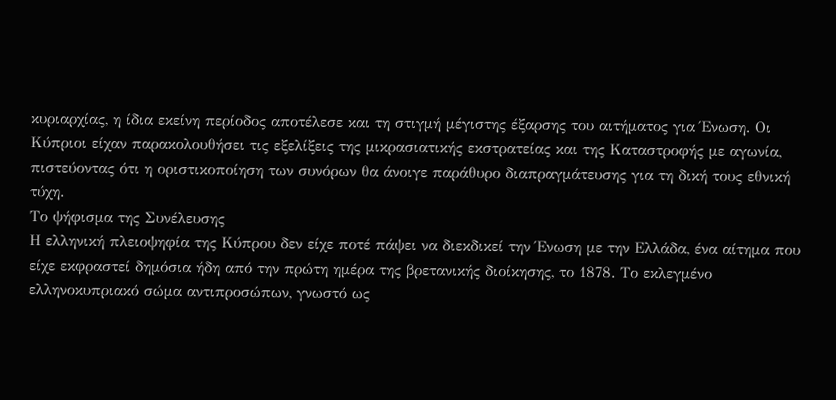κυριαρχίας, η ίδια εκείνη περίοδος αποτέλεσε και τη στιγμή μέγιστης έξαρσης του αιτήματος για Ένωση. Οι Κύπριοι είχαν παρακολουθήσει τις εξελίξεις της μικρασιατικής εκστρατείας και της Καταστροφής με αγωνία, πιστεύοντας ότι η οριστικοποίηση των συνόρων θα άνοιγε παράθυρο διαπραγμάτευσης για τη δική τους εθνική τύχη.
Το ψήφισμα της Συνέλευσης
Η ελληνική πλειοψηφία της Κύπρου δεν είχε ποτέ πάψει να διεκδικεί την Ένωση με την Ελλάδα, ένα αίτημα που είχε εκφραστεί δημόσια ήδη από την πρώτη ημέρα της βρετανικής διοίκησης, το 1878. Το εκλεγμένο ελληνοκυπριακό σώμα αντιπροσώπων, γνωστό ως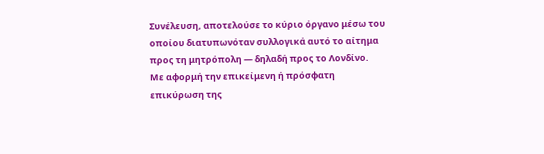Συνέλευση, αποτελούσε το κύριο όργανο μέσω του οποίου διατυπωνόταν συλλογικά αυτό το αίτημα προς τη μητρόπολη — δηλαδή προς το Λονδίνο.
Με αφορμή την επικείμενη ή πρόσφατη επικύρωση της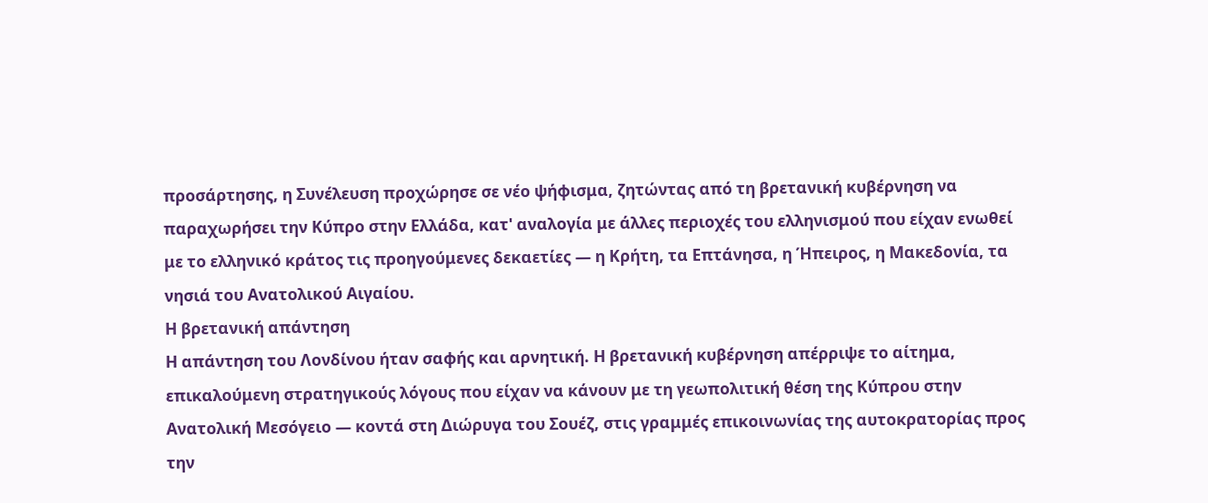προσάρτησης, η Συνέλευση προχώρησε σε νέο ψήφισμα, ζητώντας από τη βρετανική κυβέρνηση να παραχωρήσει την Κύπρο στην Ελλάδα, κατ' αναλογία με άλλες περιοχές του ελληνισμού που είχαν ενωθεί με το ελληνικό κράτος τις προηγούμενες δεκαετίες — η Κρήτη, τα Επτάνησα, η Ήπειρος, η Μακεδονία, τα νησιά του Ανατολικού Αιγαίου.
Η βρετανική απάντηση
Η απάντηση του Λονδίνου ήταν σαφής και αρνητική. Η βρετανική κυβέρνηση απέρριψε το αίτημα, επικαλούμενη στρατηγικούς λόγους που είχαν να κάνουν με τη γεωπολιτική θέση της Κύπρου στην Ανατολική Μεσόγειο — κοντά στη Διώρυγα του Σουέζ, στις γραμμές επικοινωνίας της αυτοκρατορίας προς την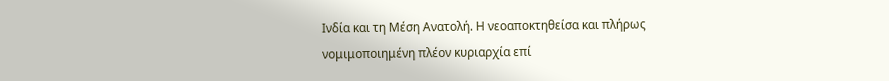Ινδία και τη Μέση Ανατολή. Η νεοαποκτηθείσα και πλήρως νομιμοποιημένη πλέον κυριαρχία επί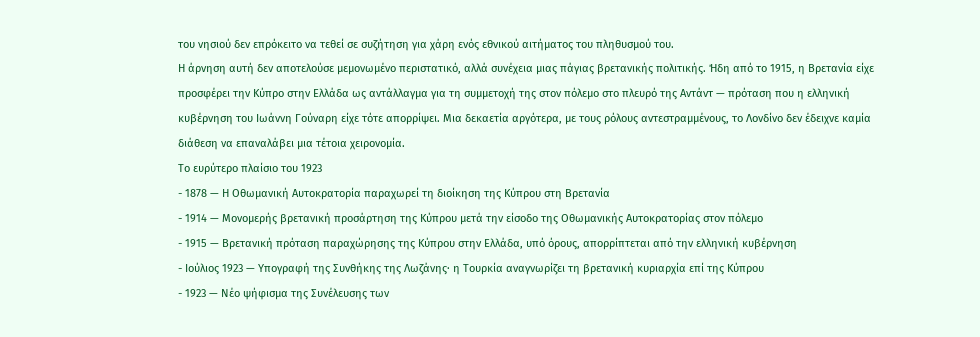του νησιού δεν επρόκειτο να τεθεί σε συζήτηση για χάρη ενός εθνικού αιτήματος του πληθυσμού του.
Η άρνηση αυτή δεν αποτελούσε μεμονωμένο περιστατικό, αλλά συνέχεια μιας πάγιας βρετανικής πολιτικής. Ήδη από το 1915, η Βρετανία είχε προσφέρει την Κύπρο στην Ελλάδα ως αντάλλαγμα για τη συμμετοχή της στον πόλεμο στο πλευρό της Αντάντ — πρόταση που η ελληνική κυβέρνηση του Ιωάννη Γούναρη είχε τότε απορρίψει. Μια δεκαετία αργότερα, με τους ρόλους αντεστραμμένους, το Λονδίνο δεν έδειχνε καμία διάθεση να επαναλάβει μια τέτοια χειρονομία.
Το ευρύτερο πλαίσιο του 1923
- 1878 — Η Οθωμανική Αυτοκρατορία παραχωρεί τη διοίκηση της Κύπρου στη Βρετανία
- 1914 — Μονομερής βρετανική προσάρτηση της Κύπρου μετά την είσοδο της Οθωμανικής Αυτοκρατορίας στον πόλεμο
- 1915 — Βρετανική πρόταση παραχώρησης της Κύπρου στην Ελλάδα, υπό όρους, απορρίπτεται από την ελληνική κυβέρνηση
- Ιούλιος 1923 — Υπογραφή της Συνθήκης της Λωζάνης· η Τουρκία αναγνωρίζει τη βρετανική κυριαρχία επί της Κύπρου
- 1923 — Νέο ψήφισμα της Συνέλευσης των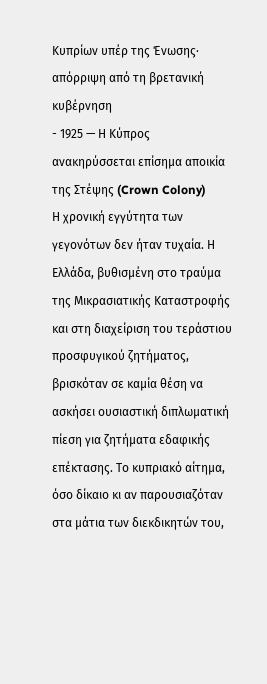Κυπρίων υπέρ της Ένωσης· απόρριψη από τη βρετανική κυβέρνηση
- 1925 — Η Κύπρος ανακηρύσσεται επίσημα αποικία της Στέψης (Crown Colony)
Η χρονική εγγύτητα των γεγονότων δεν ήταν τυχαία. Η Ελλάδα, βυθισμένη στο τραύμα της Μικρασιατικής Καταστροφής και στη διαχείριση του τεράστιου προσφυγικού ζητήματος, βρισκόταν σε καμία θέση να ασκήσει ουσιαστική διπλωματική πίεση για ζητήματα εδαφικής επέκτασης. Το κυπριακό αίτημα, όσο δίκαιο κι αν παρουσιαζόταν στα μάτια των διεκδικητών του,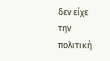δεν είχε την πολιτική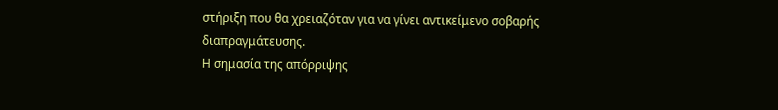στήριξη που θα χρειαζόταν για να γίνει αντικείμενο σοβαρής διαπραγμάτευσης.
Η σημασία της απόρριψης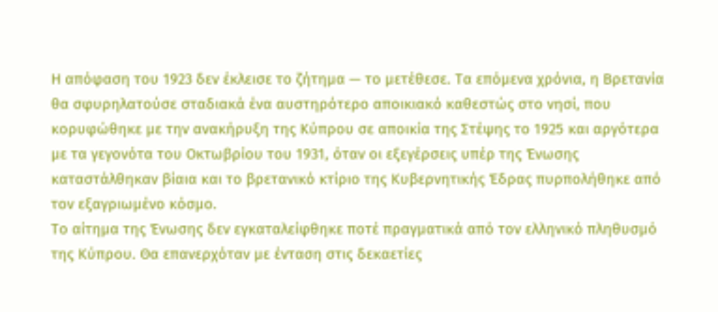Η απόφαση του 1923 δεν έκλεισε το ζήτημα — το μετέθεσε. Τα επόμενα χρόνια, η Βρετανία θα σφυρηλατούσε σταδιακά ένα αυστηρότερο αποικιακό καθεστώς στο νησί, που κορυφώθηκε με την ανακήρυξη της Κύπρου σε αποικία της Στέψης το 1925 και αργότερα με τα γεγονότα του Οκτωβρίου του 1931, όταν οι εξεγέρσεις υπέρ της Ένωσης καταστάλθηκαν βίαια και το βρετανικό κτίριο της Κυβερνητικής Έδρας πυρπολήθηκε από τον εξαγριωμένο κόσμο.
Το αίτημα της Ένωσης δεν εγκαταλείφθηκε ποτέ πραγματικά από τον ελληνικό πληθυσμό της Κύπρου. Θα επανερχόταν με ένταση στις δεκαετίες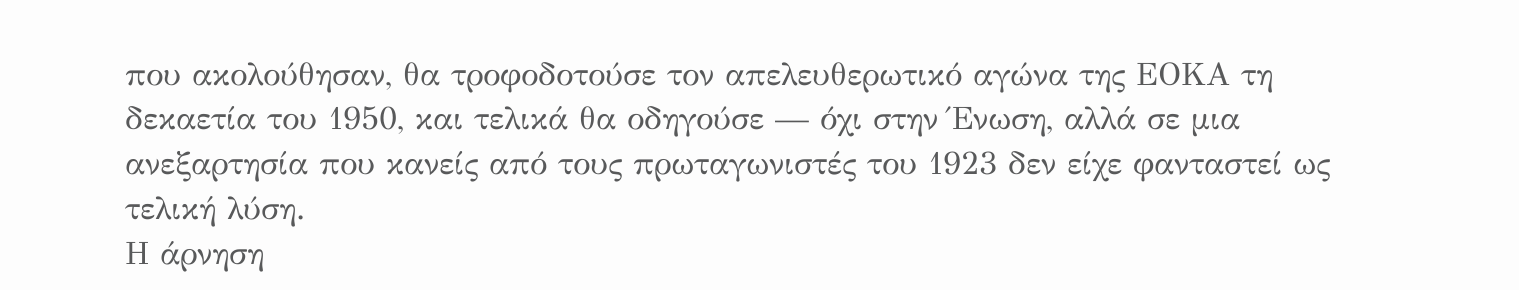που ακολούθησαν, θα τροφοδοτούσε τον απελευθερωτικό αγώνα της ΕΟΚΑ τη δεκαετία του 1950, και τελικά θα οδηγούσε — όχι στην Ένωση, αλλά σε μια ανεξαρτησία που κανείς από τους πρωταγωνιστές του 1923 δεν είχε φανταστεί ως τελική λύση.
Η άρνηση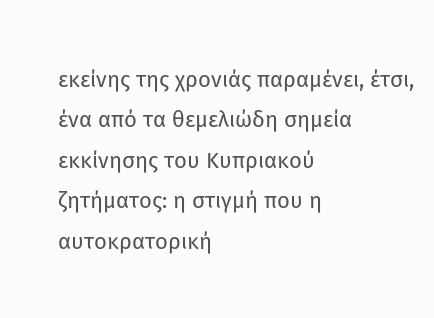εκείνης της χρονιάς παραμένει, έτσι, ένα από τα θεμελιώδη σημεία εκκίνησης του Κυπριακού ζητήματος: η στιγμή που η αυτοκρατορική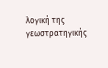λογική της γεωστρατηγικής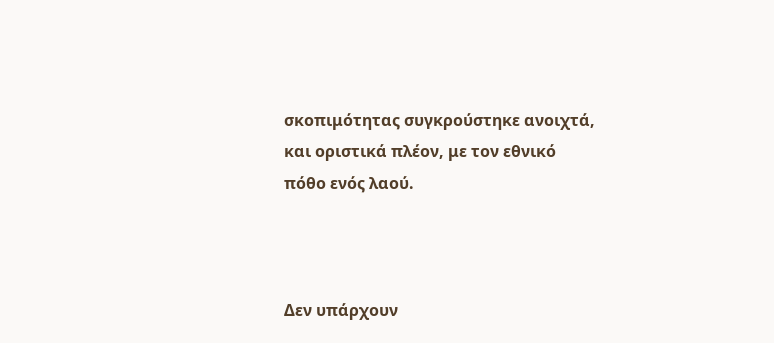σκοπιμότητας συγκρούστηκε ανοιχτά, και οριστικά πλέον, με τον εθνικό πόθο ενός λαού.



Δεν υπάρχουν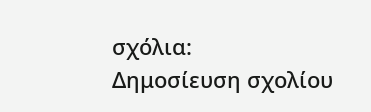σχόλια:
Δημοσίευση σχολίου